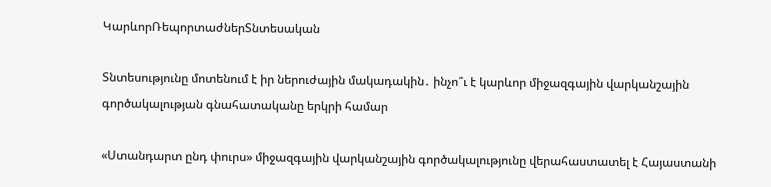ԿարևորՌեպորտաժներՏնտեսական

Տնտեսությունը մոտենում է իր ներուժային մակադակին․ ինչո՞ւ է կարևոր միջազգային վարկանշային գործակալության գնահատականը երկրի համար

«Ստանդարտ ընդ փուրս» միջազգային վարկանշային գործակալությունը վերահաստատել է Հայաստանի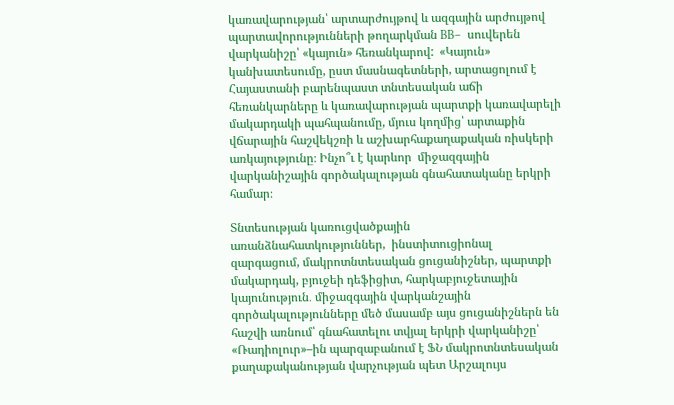կառավարության՝ արտարժույթով և ազգային արժույթով պարտավորությունների թողարկման BB–  սուվերեն վարկանիշը՝ «կայուն» հեռանկարով:  «Կայուն» կանխատեսումը, ըստ մասնագետների, արտացոլում է Հայաստանի բարենպաստ տնտեսական աճի հեռանկարները և կառավարության պարտքի կառավարելի մակարդակի պահպանումը, մյուս կողմից՝ արտաքին վճարային հաշվեկշռի և աշխարհաքաղաքական ռիսկերի առկայությունը։ Ինչո՞ւ է կարևոր  միջազգային վարկանիշային գործակալության գնահատականը երկրի համար։

Տնտեսության կառուցվածքային առանձնահատկություններ,  ինստիտուցիոնալ զարգացում, մակրոտնտեսական ցուցանիշներ, պարտքի մակարդակ, բյուջեի դեֆիցիտ, հարկաբյուջետային կայունություն․ միջազգային վարկանշային գործակալությունները մեծ մասամբ այս ցուցանիշներն են հաշվի առնում՝ գնահատելու տվյալ երկրի վարկանիշը՝ «Ռադիոլուր»–ին պարզաբանում է ՖՆ մակրոտնտեսական քաղաքականության վարչության պետ Արշալույս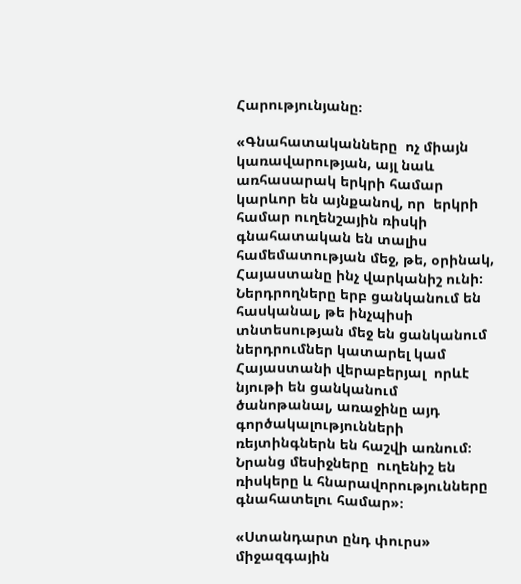Հարությունյանը։

«Գնահատականները  ոչ միայն կառավարության, այլ նաև առհասարակ երկրի համար կարևոր են այնքանով, որ  երկրի համար ուղենշային ռիսկի գնահատական են տալիս համեմատության մեջ, թե, օրինակ, Հայաստանը ինչ վարկանիշ ունի։ Ներդրողները երբ ցանկանում են հասկանալ, թե ինչպիսի տնտեսության մեջ են ցանկանում ներդրումներ կատարել կամ  Հայաստանի վերաբերյալ  որևէ  նյութի են ցանկանում ծանոթանալ, առաջինը այդ  գործակալությունների ռեյտինգներն են հաշվի առնում։ Նրանց մեսիջները  ուղենիշ են ռիսկերը և հնարավորությունները գնահատելու համար»։

«Ստանդարտ ընդ փուրս» միջազգային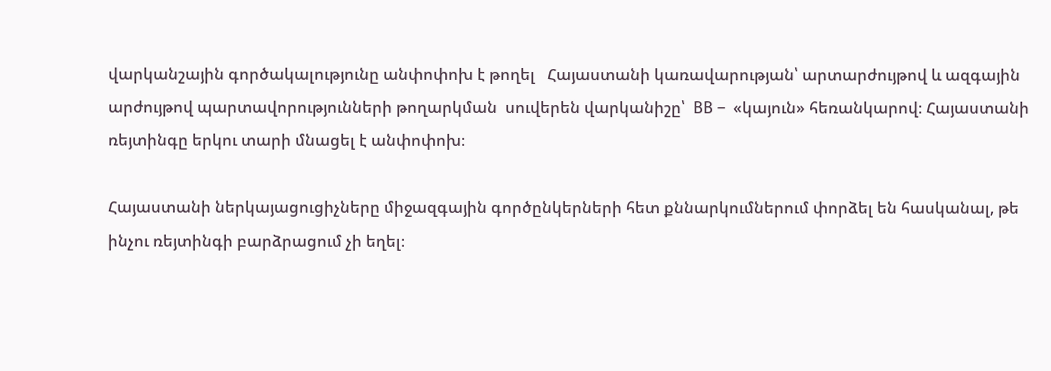վարկանշային գործակալությունը անփոփոխ է թողել   Հայաստանի կառավարության՝ արտարժույթով և ազգային արժույթով պարտավորությունների թողարկման  սուվերեն վարկանիշը՝  BB –  «կայուն» հեռանկարով։ Հայաստանի ռեյտինգը երկու տարի մնացել է անփոփոխ։

Հայաստանի ներկայացուցիչները միջազգային գործընկերների հետ քննարկումներում փորձել են հասկանալ, թե ինչու ռեյտինգի բարձրացում չի եղել։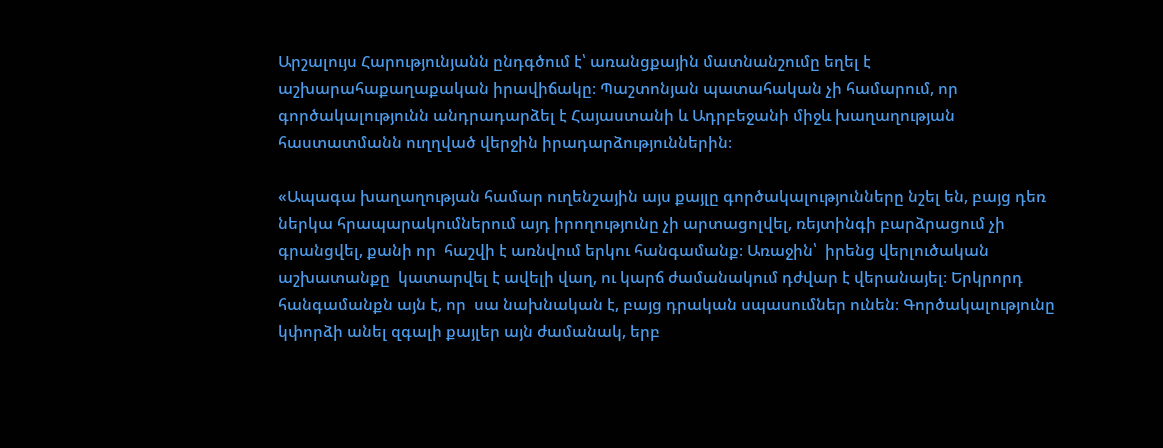Արշալույս Հարությունյանն ընդգծում է՝ առանցքային մատնանշումը եղել է աշխարահաքաղաքական իրավիճակը։ Պաշտոնյան պատահական չի համարում, որ գործակալությունն անդրադարձել է Հայաստանի և Ադրբեջանի միջև խաղաղության հաստատմանն ուղղված վերջին իրադարձություններին։

«Ապագա խաղաղության համար ուղենշային այս քայլը գործակալությունները նշել են, բայց դեռ ներկա հրապարակումներում այդ իրողությունը չի արտացոլվել, ռեյտինգի բարձրացում չի գրանցվել, քանի որ  հաշվի է առնվում երկու հանգամանք։ Առաջին՝  իրենց վերլուծական աշխատանքը  կատարվել է ավելի վաղ, ու կարճ ժամանակում դժվար է վերանայել։ Երկրորդ հանգամանքն այն է, որ  սա նախնական է, բայց դրական սպասումներ ունեն։ Գործակալությունը կփորձի անել զգալի քայլեր այն ժամանակ, երբ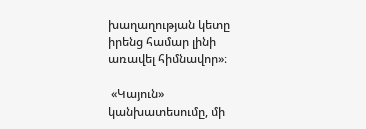խաղաղության կետը իրենց համար լինի առավել հիմնավոր»։

 «Կայուն» կանխատեսումը, մի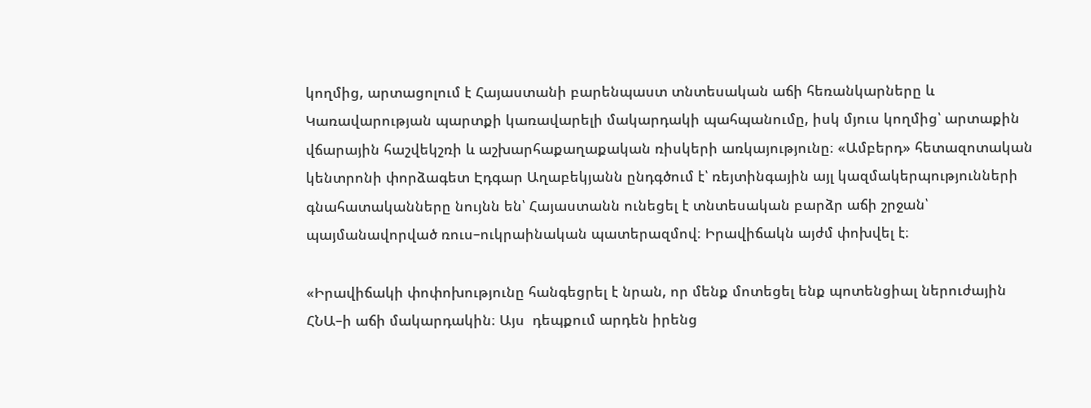կողմից, արտացոլում է Հայաստանի բարենպաստ տնտեսական աճի հեռանկարները և Կառավարության պարտքի կառավարելի մակարդակի պահպանումը, իսկ մյուս կողմից՝ արտաքին վճարային հաշվեկշռի և աշխարհաքաղաքական ռիսկերի առկայությունը։ «Ամբերդ» հետազոտական կենտրոնի փորձագետ Էդգար Աղաբեկյանն ընդգծում է՝ ռեյտինգային այլ կազմակերպությունների գնահատականները նույնն են՝ Հայաստանն ունեցել է տնտեսական բարձր աճի շրջան՝ պայմանավորված ռուս–ուկրաինական պատերազմով։ Իրավիճակն այժմ փոխվել է։

«Իրավիճակի փոփոխությունը հանգեցրել է նրան, որ մենք մոտեցել ենք պոտենցիալ ներուժային ՀՆԱ–ի աճի մակարդակին։ Այս  դեպքում արդեն իրենց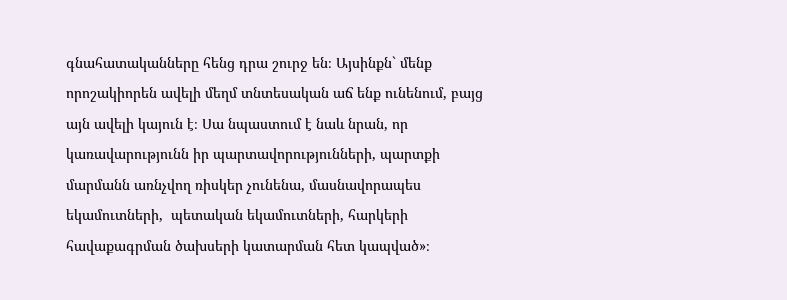գնահատականները հենց դրա շուրջ են։ Այսինքն` մենք որոշակիորեն ավելի մեղմ տնտեսական աճ ենք ունենում, բայց այն ավելի կայուն է։ Սա նպաստում է նաև նրան, որ կառավարությունն իր պարտավորությունների, պարտքի մարմանն առնչվող ռիսկեր չունենա, մասնավորապես եկամուտների,  պետական եկամուտների, հարկերի հավաքագրման ծախսերի կատարման հետ կապված»։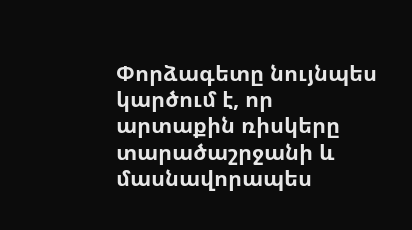Փորձագետը նույնպես կարծում է, որ արտաքին ռիսկերը տարածաշրջանի և մասնավորապես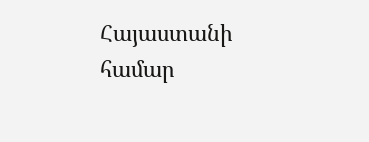Հայաստանի համար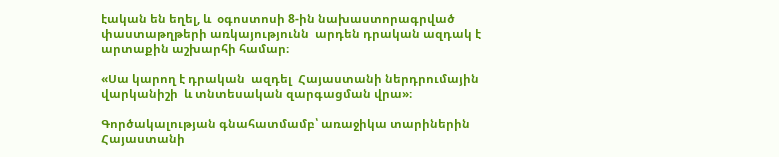էական են եղել, և  օգոստոսի 8-ին նախաստորագրված փաստաթղթերի առկայությունն  արդեն դրական ազդակ է արտաքին աշխարհի համար։

«Սա կարող է դրական  ազդել  Հայաստանի ներդրումային վարկանիշի  և տնտեսական զարգացման վրա»։

Գործակալության գնահատմամբ՝ առաջիկա տարիներին Հայաստանի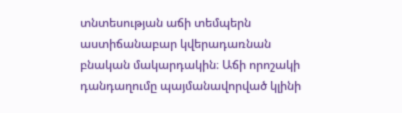տնտեսության աճի տեմպերն աստիճանաբար կվերադառնան բնական մակարդակին։ Աճի որոշակի դանդաղումը պայմանավորված կլինի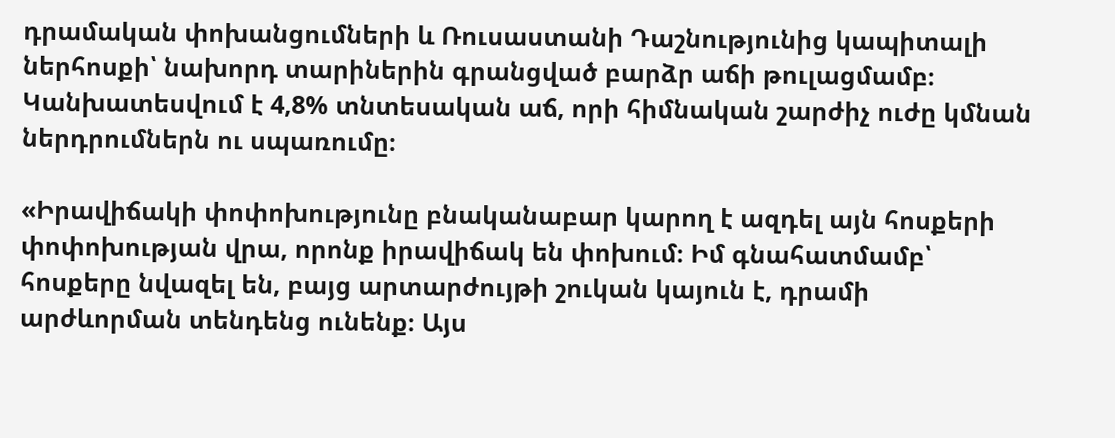դրամական փոխանցումների և Ռուսաստանի Դաշնությունից կապիտալի ներհոսքի՝ նախորդ տարիներին գրանցված բարձր աճի թուլացմամբ։ Կանխատեսվում է 4,8% տնտեսական աճ, որի հիմնական շարժիչ ուժը կմնան ներդրումներն ու սպառումը։

«Իրավիճակի փոփոխությունը բնականաբար կարող է ազդել այն հոսքերի փոփոխության վրա, որոնք իրավիճակ են փոխում։ Իմ գնահատմամբ՝ հոսքերը նվազել են, բայց արտարժույթի շուկան կայուն է, դրամի արժևորման տենդենց ունենք։ Այս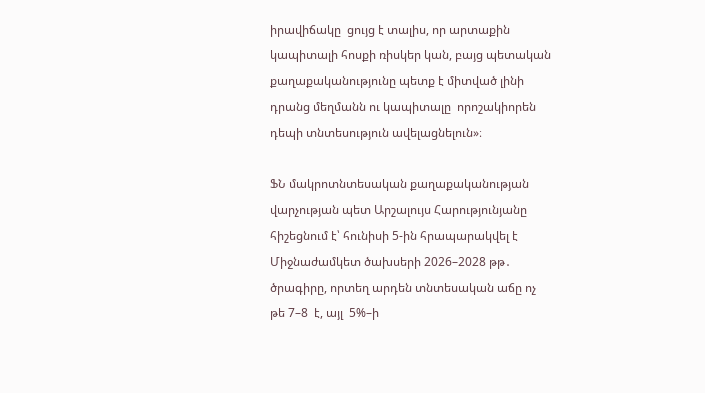իրավիճակը  ցույց է տալիս, որ արտաքին կապիտալի հոսքի ռիսկեր կան, բայց պետական քաղաքականությունը պետք է միտված լինի դրանց մեղմանն ու կապիտալը  որոշակիորեն դեպի տնտեսություն ավելացնելուն»։

ՖՆ մակրոտնտեսական քաղաքականության վարչության պետ Արշալույս Հարությունյանը հիշեցնում է՝ հունիսի 5-ին հրապարակվել է Միջնաժամկետ ծախսերի 2026–2028 թթ․ ծրագիրը, որտեղ արդեն տնտեսական աճը ոչ թե 7–8  է, այլ  5%–ի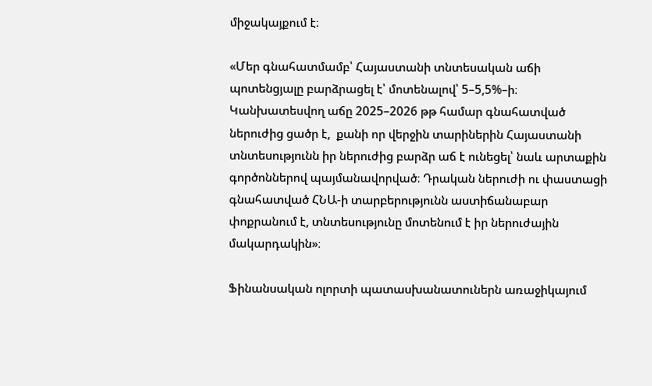միջակայքում է։

«Մեր գնահատմամբ՝ Հայաստանի տնտեսական աճի պոտենցյալը բարձրացել է՝ մոտենալով՝ 5–5,5%–ի։ Կանխատեսվող աճը 2025–2026 թթ համար գնահատված ներուժից ցածր է,  քանի որ վերջին տարիներին Հայաստանի տնտեսությունն իր ներուժից բարձր աճ է ունեցել՝ նաև արտաքին գործոններով պայմանավորված։ Դրական ներուժի ու փաստացի գնահատված ՀՆԱ-ի տարբերությունն աստիճանաբար փոքրանում է, տնտեսությունը մոտենում է իր ներուժային մակարդակին»։

Ֆինանսական ոլորտի պատասխանատուներն առաջիկայում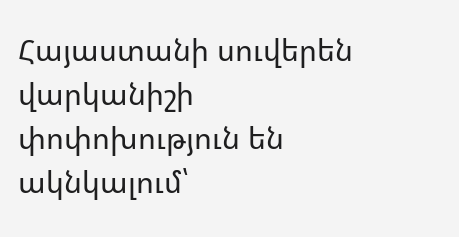Հայաստանի սուվերեն վարկանիշի փոփոխություն են ակնկալում՝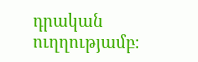դրական ուղղությամբ։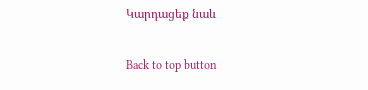Կարդացեք նաև

Back to top button